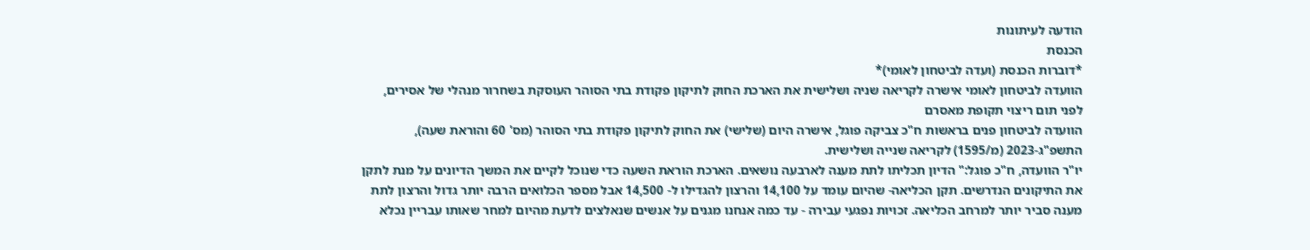הודעה לעיתונות
הכנסת
*דוברות הכנסת (ועדה לביטחון לאומי)*
הוועדה לביטחון לאומי אישרה לקריאה שניה ושלישית את הארכת החוק לתיקון פקודת בתי הסוהר העוסקת בשחרור מנהלי של אסירים, לפני תום ריצוי תקופת מאסרם
הוועדה לביטחון פנים בראשות ח"כ צביקה פוגל, אישרה היום (שלישי) את החוק לתיקון פקודת בתי הסוהר (מס' 60 והוראת שעה), התשפ"ג-2023 (מ/1595) לקריאה שנייה ושלישית.
יו"ר הוועדה, ח"כ פוגל:" הדיון תכליתו לתת מענה לארבעה נושאים. הארכת הוראת השעה כדי שנוכל לקיים את המשך הדיונים על מנת לתקן את התיקונים הנדרשים. תקן הכליאה- שהיום עומד על 14,100 והרצון להגדילו ל- 14,500 אבל מספר הכלואים הרבה יותר גדול והרצון לתת מענה סביר יותר למרחב הכליאה. זכויות נפגעי עבירה - עד כמה אנחנו מגנים על אנשים שנאלצים לדעת מהיום למחר שאותו עבריין נכלא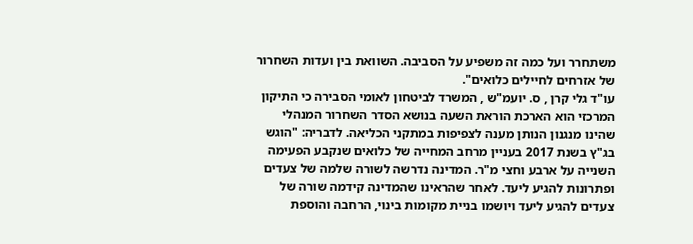משתחרר ועל כמה זה משפיע על הסביבה. השוואת בין ועדות השחרור של אזרחים לחיילים כלואים".
עו"ד גלי קרן , ס. יועמ"ש , המשרד לביטחון לאומי הסבירה כי התיקון המרכזי הוא הארכת הוראת השעה בנושא הסדר השחרור המנהלי שהינו מנגנון הנותן מענה לצפיפות במתקני הכליאה. לדבריה: "הוגש בג"ץ בשנת 2017 בעניין מרחב המחייה של כלואים שנקבע הפעימה השנייה על ארבע וחצי מ"ר. המדינה נדרשה לשורה שלמה של צעדים ופתרונות להגיע ליעד. לאחר שהראינו שהמדינה קידמה שורה של צעדים להגיע ליעד ויושמו בניית מקומות בינוי, הרחבה והוספת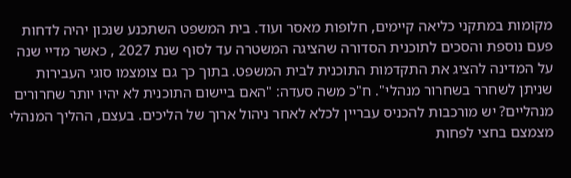מקומות במתקני כליאה קיימים, חלופות מאסר ועוד. בית המשפט השתכנע שנכון יהיה לדחות פעם נוספת והסכים לתוכנית הסדורה שהציגה המשטרה עד לסוף שנת 2027 , כאשר מדיי שנה על המדינה להציג את התקדמות התוכנית לבית המשפט. בתוך כך גם צומצמו סוגי העבירות שניתן לשחרר בשחרור מנהלי". ח"כ משה סעדה: "האם ביישום התוכנית לא יהיו יותר שחרורים מנהליים? יש מורכבות להכניס עבריין לכלא לאחר ניהול ארוך של הליכים. בעצם, ההליך המנהלי מצמצם בחצי לפחות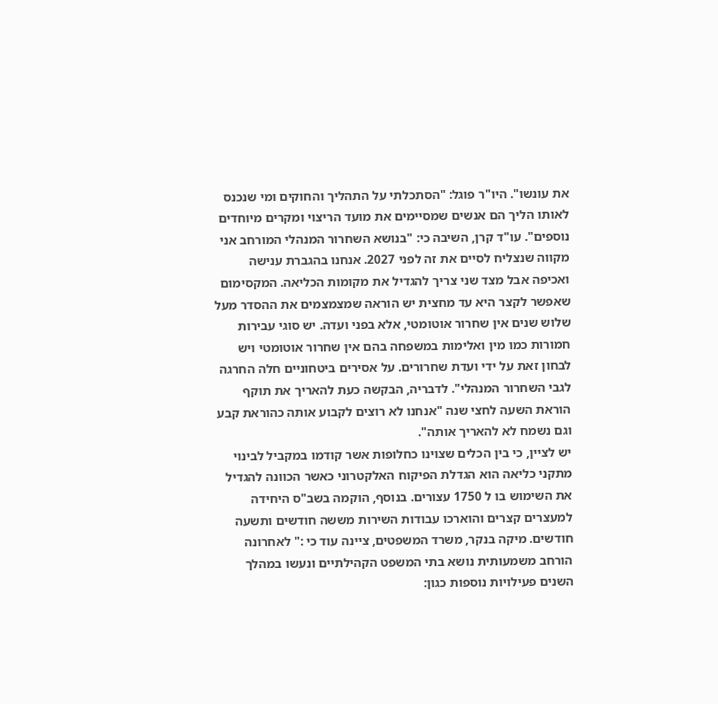את עונשו". היו"ר פוגל: "הסתכלתי על התהליך והחוקים ומי שנכנס לאותו הליך הם אנשים שמסיימים את מועד הריצוי ומקרים מיוחדים נוספים". עו"ד קרן, השיבה כי: "בנושא השחרור המנהלי המורחב אני מקווה שנצליח לסיים את זה לפני 2027. אנחנו בהגברת ענישה ואכיפה אבל מצד שני צריך להגדיל את מקומות הכליאה. המקסימום שאפשר לקצר היא עד מחצית יש הוראה שמצמצמים את ההסדר מעל שלוש שנים אין שחרור אוטומטי, אלא בפני ועדה. יש סוגי עבירות חמורות כמו מין ואלימות במשפחה בהם אין שחרור אוטומטי ויש לבחון זאת על ידי ועדת שחרורים. על אסירים ביטחוניים חלה החרגה לגבי השחרור המנהלי". לדבריה, הבקשה כעת להאריך את תוקף הוראת השעה לחצי שנה "אנחנו לא רוצים לקבוע אותה כהוראת קבע וגם נשמח לא להאריך אותה".
יש לציין, כי בין הכלים שצוינו כחלופות אשר קודמו במקביל לבינוי מתקני כליאה הוא הגדלת הפיקוח האלקטרוני כאשר הכוונה להגדיל את השימוש בו ל 1750 עצורים. בנוסף, הוקמה בשב"ס היחידה למעצרים קצרים והוארכו עבודות השירות מששה חודשים ותשעה חודשים. מיקה בנקר, משרד המשפטים, ציינה עוד כי :" לאחרונה הורחב משמעותית נושא בתי המשפט הקהילתיים ונעשו במהלך השנים פעילויות נוספות כגון: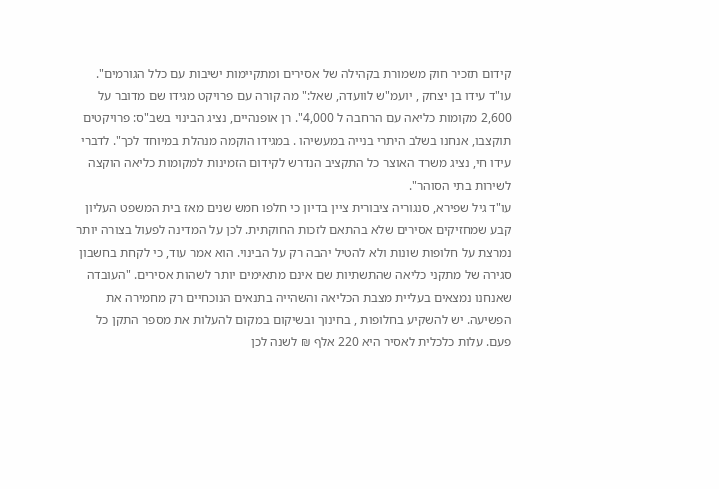קידום תזכיר חוק משמורת בקהילה של אסירים ומתקיימות ישיבות עם כלל הגורמים".
עו"ד עידו בן יצחק , יועמ"ש לוועדה, שאל:" מה קורה עם פרויקט מגידו שם מדובר על 2,600 מקומות כליאה עם הרחבה ל 4,000". רן אופנהיים, נציג הבינוי בשב"ס: פרויקטים תוקצבו, אנחנו בשלב היתרי בנייה במעשיהו . במגידו הוקמה מנהלת במיוחד לכך". לדברי עידו חי, נציג משרד האוצר כל התקציב הנדרש לקידום הזמינות למקומות כליאה הוקצה לשירות בתי הסוהר".
עו"ד גיל שפירא, סנגוריה ציבורית ציין בדיון כי חלפו חמש שנים מאז בית המשפט העליון קבע שמחזיקים אסירים שלא בהתאם לזכות החוקתית. לכן על המדינה לפעול בצורה יותר נמרצת על חלופות שונות ולא להטיל יהבה רק על הבינוי. הוא אמר עוד, כי לקחת בחשבון סגירה של מתקני כליאה שהתשתיות שם אינם מתאימים יותר לשהות אסירים. "העובדה שאנחנו נמצאים בעליית מצבת הכליאה והשהייה בתנאים הנוכחיים רק מחמירה את הפשיעה. יש להשקיע בחלופות , בחינוך ובשיקום במקום להעלות את מספר התקן כל פעם. עלות כלכלית לאסיר היא 220 אלף ₪ לשנה לכן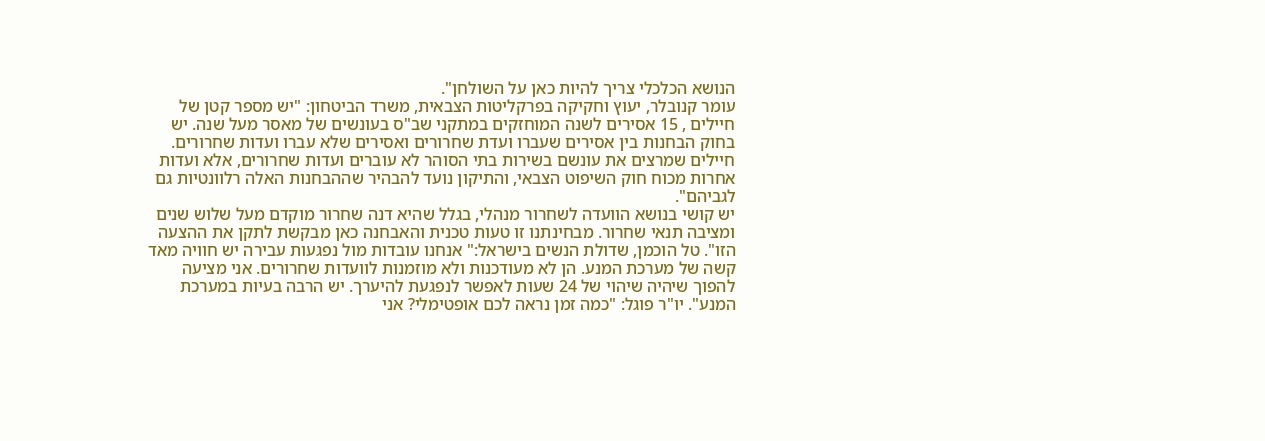הנושא הכלכלי צריך להיות כאן על השולחן".
עומר קנובלר, יעוץ וחקיקה בפרקליטות הצבאית, משרד הביטחון: "יש מספר קטן של חיילים , 15 אסירים לשנה המוחזקים במתקני שב"ס בעונשים של מאסר מעל שנה. יש בחוק הבחנות בין אסירים שעברו ועדת שחרורים ואסירים שלא עברו ועדות שחרורים. חיילים שמרצים את עונשם בשירות בתי הסוהר לא עוברים ועדות שחרורים, אלא ועדות אחרות מכוח חוק השיפוט הצבאי, והתיקון נועד להבהיר שההבחנות האלה רלוונטיות גם לגביהם".
יש קושי בנושא הוועדה לשחרור מנהלי, בגלל שהיא דנה שחרור מוקדם מעל שלוש שנים ומציבה תנאי שחרור. מבחינתנו זו טעות טכנית והאבחנה כאן מבקשת לתקן את ההצעה הזו". טל הוכמן, שדולת הנשים בישראל:" אנחנו עובדות מול נפגעות עבירה יש חוויה מאד קשה של מערכת המנע. הן לא מעודכנות ולא מוזמנות לוועדות שחרורים. אני מציעה להפוך שיהיה שיהוי של 24 שעות לאפשר לנפגעת להיערך. יש הרבה בעיות במערכת המנע". יו"ר פוגל: "כמה זמן נראה לכם אופטימלי? אני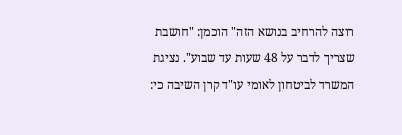רוצה להרחיב בנושא הזה" הוכמן: "חושבת שצריך לדבר על 48 שעות עד שבוע". נציגת המשרד לביטחון לאומי עו"ד קרן השיבה כי: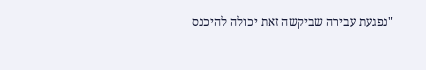"נפגעת עבירה שביקשה זאת יכולה להיכנס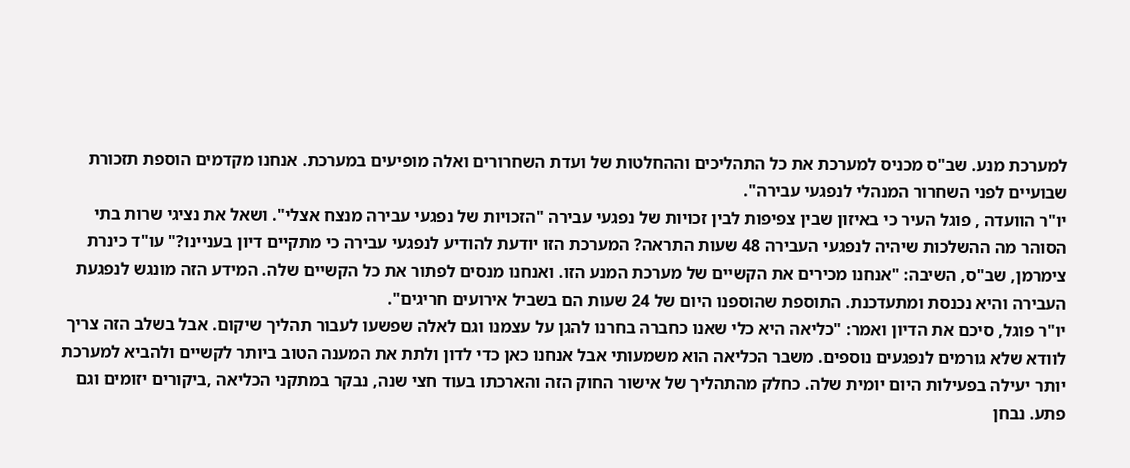למערכת מנע. שב"ס מכניס למערכת את כל התהליכים וההחלטות של ועדת השחרורים ואלה מופיעים במערכת. אנחנו מקדמים הוספת תזכורת שבועיים לפני השחרור המנהלי לנפגעי עבירה".
יו"ר הוועדה , פוגל העיר כי באיזון שבין צפיפות לבין זכויות של נפגעי עבירה "הזכויות של נפגעי עבירה מנצח אצלי". ושאל את נציגי שרות בתי הסוהר מה ההשלכות שיהיה לנפגעי העבירה 48 שעות התראה? המערכת הזו יודעת להודיע לנפגעי עבירה כי מתקיים דיון בעניינו?" עו"ד כינרת צימרמן, שב"ס, השיבה: "אנחנו מכירים את הקשיים של מערכת המנע הזו. ואנחנו מנסים לפתור את כל הקשיים שלה. המידע הזה מונגש לנפגעת העבירה והיא נכנסת ומתעדכנת. התוספת שהוספנו היום של 24 שעות הם בשביל אירועים חריגים".
יו"ר פוגל, סיכם את הדיון ואמר: "כליאה היא כלי שאנו כחברה בחרנו להגן על עצמנו וגם לאלה שפשעו לעבור תהליך שיקום. אבל בשלב הזה צריך לוודא שלא גורמים לנפגעים נוספים. משבר הכליאה הוא משמעותי אבל אנחנו כאן כדי לדון ולתת את המענה הטוב ביותר לקשיים ולהביא למערכת יותר יעילה בפעילות היום יומית שלה. כחלק מהתהליך של אישור החוק הזה והארכתו בעוד חצי שנה, נבקר במתקני הכליאה ,ביקורים יזומים וגם פתע. נבחן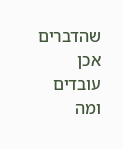שהדברים אכן עובדים ומה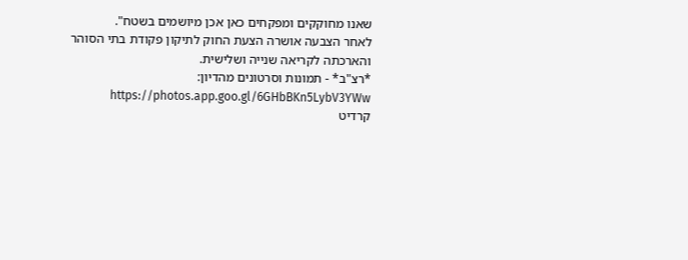שאנו מחוקקים ומפקחים כאן אכן מיושמים בשטח".
לאחר הצבעה אושרה הצעת החוק לתיקון פקודת בתי הסוהר והארכתה לקריאה שנייה ושלישית.
*רצ"ב* - תמונות וסרטונים מהדיון: https://photos.app.goo.gl/6GHbBKn5LybV3YWw
קרדיט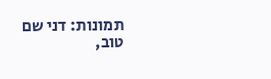תמונות: דני שם טוב,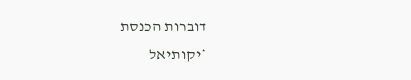דוברות הכנסת
*יקותיאל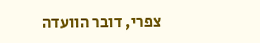צפרי, דובר הוועדה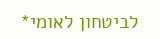לביטחון לאומי*